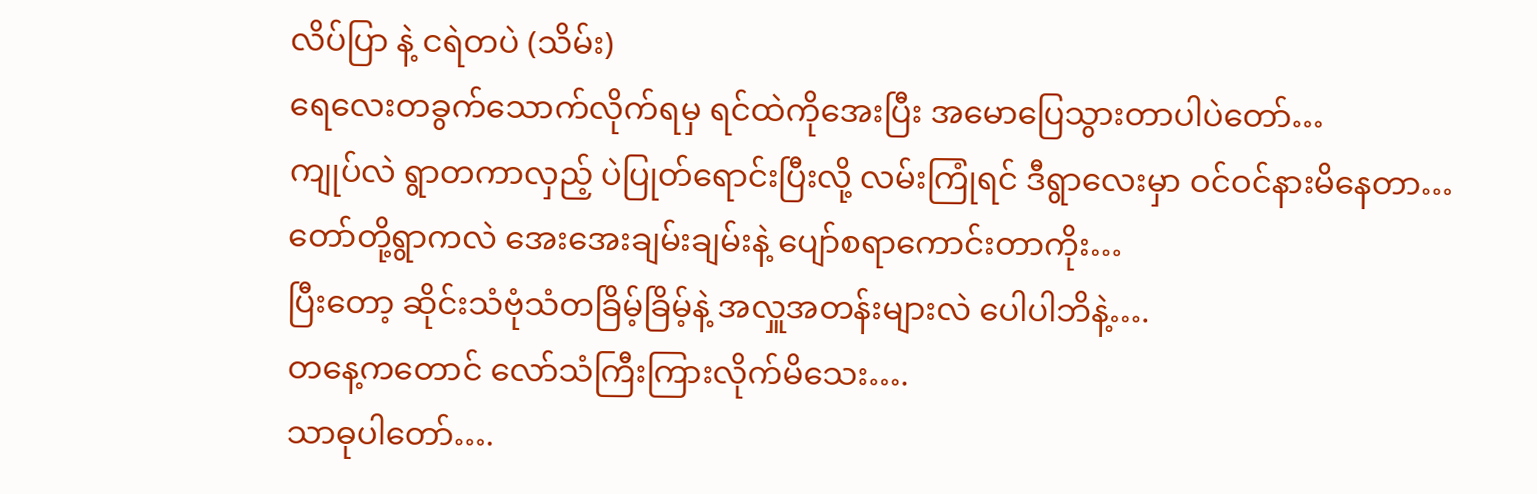လိပ်ပြာ နဲ့ ငရဲတပဲ (သိမ်း)
ရေလေးတခွက်သောက်လိုက်ရမှ ရင်ထဲကိုအေးပြီး အမောပြေသွားတာပါပဲတော်…
ကျုပ်လဲ ရွာတကာလှည့် ပဲပြုတ်ရောင်းပြီးလို့ လမ်းကြုံရင် ဒီရွာလေးမှာ ဝင်ဝင်နားမိနေတာ…
တော်တို့ရွာကလဲ အေးအေးချမ်းချမ်းနဲ့ ပျော်စရာကောင်းတာကိုး…
ပြီးတော့ ဆိုင်းသံဗုံသံတခြိမ့်ခြိမ့်နဲ့ အလှူအတန်းများလဲ ပေါပါဘိနဲ့….
တနေ့ကတောင် လော်သံကြီးကြားလိုက်မိသေး….
သာဓုပါတော်….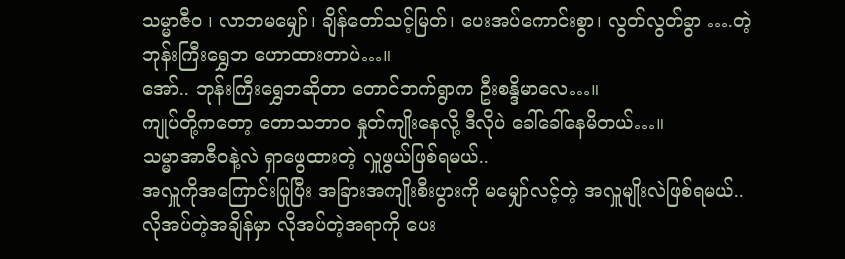သမ္မာဇီဝ ၊ လာဘမမျှော်၊ ချိန်တော်သင့်မြတ်၊ ပေးအပ်ကောင်းစွာ၊ လွတ်လွတ်ခွာ ….တဲ့
ဘုန်းကြီးရွှေဘ ဟောထားတာပဲ…။
အော်.. ဘုန်းကြီးရွှေဘဆိုတာ တောင်ဘက်ရွာက ဦးစန္ဒိမာလေ…။
ကျုပ်တို့ကတော့ တောသဘာဝ နှုတ်ကျိုးနေလို့ ဒီလိုပဲ ခေါ်ခေါ်နေမိတယ်…။
သမ္မာအာဇီဝနဲ့လဲ ရှာဖွေထားတဲ့ လှူဖွယ်ဖြစ်ရမယ်..
အလှူကိုအကြောင်းပြုပြီး အခြားအကျိုးစီးပွားကို မမျှော်လင့်တဲ့ အလှူမျိုးလဲဖြစ်ရမယ်..
လိုအပ်တဲ့အချိန်မှာ လိုအပ်တဲ့အရာကို ပေး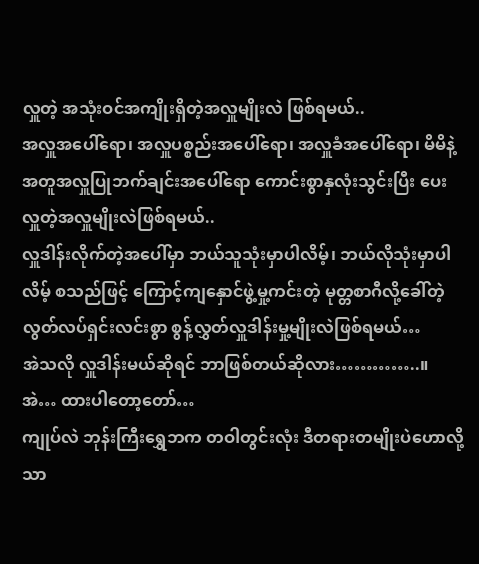လှူတဲ့ အသုံးဝင်အကျိုးရှိတဲ့အလှူမျိုးလဲ ဖြစ်ရမယ်..
အလှူအပေါ်ရော၊ အလှူပစ္စည်းအပေါ်ရော၊ အလှူခံအပေါ်ရော၊ မိမိနဲ့အတူအလှူပြုဘက်ချင်းအပေါ်ရော ကောင်းစွာနှလုံးသွင်းပြီး ပေးလှူတဲ့အလှူမျိုးလဲဖြစ်ရမယ်..
လှူဒါန်းလိုက်တဲ့အပေါ်မှာ ဘယ်သူသုံးမှာပါလိမ့်၊ ဘယ်လိုသုံးမှာပါလိမ့် စသည်ဖြင့် ကြောင့်ကျနှောင်ဖွဲ့မှု့ကင်းတဲ့ မုတ္တစာဂီလို့ခေါ်တဲ့ လွတ်လပ်ရှင်းလင်းစွာ စွန့်လွှတ်လှူဒါန်းမှု့မျိုးလဲဖြစ်ရမယ်…
အဲသလို လှူဒါန်းမယ်ဆိုရင် ဘာဖြစ်တယ်ဆိုလား…………..။
အဲ… ထားပါတော့တော်…
ကျုပ်လဲ ဘုန်းကြီးရွှေဘက တဝါတွင်းလုံး ဒီတရားတမျိုးပဲဟောလို့သာ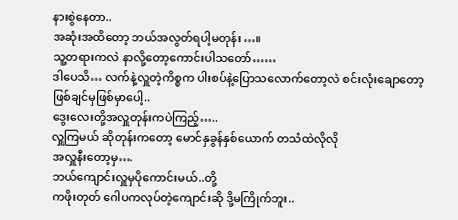နားစွဲနေတာ..
အဆုံးအထိတော့ ဘယ်အလွတ်ရပါ့မတုန်း…။
သူ့တရားကလဲ နာလို့တော့ကောင်းပါသတော်……
ဒါပေသိ… လက်နဲ့လှူတဲ့ကိစ္စက ပါးစပ်နဲ့ပြောသလောက်တော့လဲ စင်းလုံးချောတော့ ဖြစ်ချင်မှဖြစ်မှာပေါ့..
ဒွေးလေးတို့အလှူတုန်းကပဲကြည့်…..
လှူကြမယ် ဆိုတုန်းကတော့ မောင်နှခွန်နှစ်ယောက် တသံထဲလိုလို
အလှူနီးတော့မှ….
ဘယ်ကျောင်းလှူမှပိုကောင်းမယ်..တို့
ကဖိုးတုတ် ဂေါပကလုပ်တဲ့ကျောင်းဆို ဒို့မကြိုက်ဘူး..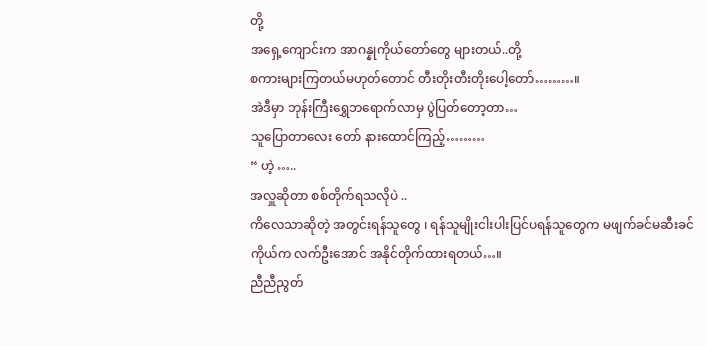တို့
အရှေ့ကျောင်းက အာဂန္နုကိုယ်တော်တွေ များတယ်..တို့
စကားများကြတယ်မဟုတ်တောင် တီးတိုးတီးတိုးပေါ့တော်………။
အဲဒီမှာ ဘုန်းကြီးရွှေဘရောက်လာမှ ပွဲပြတ်တော့တာ…
သူပြောတာလေး တော် နားထောင်ကြည့်………
“ ဟဲ့ …..
အလှူဆိုတာ စစ်တိုက်ရသလိုပဲ ..
ကိလေသာဆိုတဲ့ အတွင်းရန်သူတွေ ၊ ရန်သူမျိုးငါးပါးပြင်ပရန်သူတွေက မဖျက်ခင်မဆီးခင်
ကိုယ်က လက်ဦးအောင် အနိုင်တိုက်ထားရတယ်…။
ညီညီညွတ်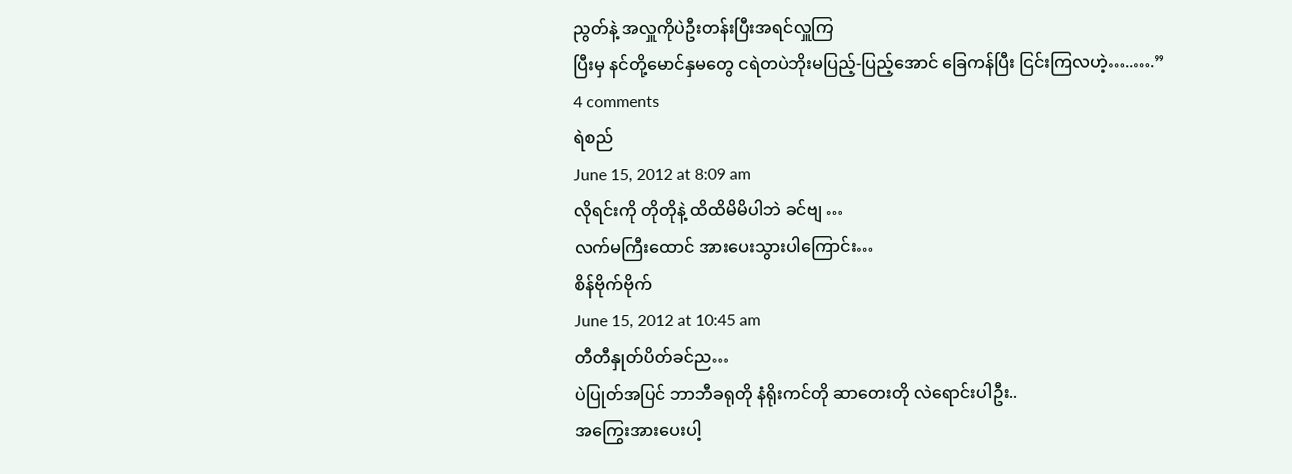ညွတ်နဲ့ အလှူကိုပဲဦးတန်းပြီးအရင်လှူကြ
ပြီးမှ နင်တို့မောင်နှမတွေ ငရဲတပဲဘိုးမပြည့်-ပြည့်အောင် ခြေကန်ပြီး ငြင်းကြလဟဲ့…..….”
4 comments
ရဲစည်
June 15, 2012 at 8:09 am
လိုရင်းကို တိုတိုနဲ့ ထိထိမိမိပါဘဲ ခင်ဗျ …
လက်မကြီးထောင် အားပေးသွားပါကြောင်း…
စိန်ဗိုက်ဗိုက်
June 15, 2012 at 10:45 am
တီတီနှုတ်ပိတ်ခင်ည…
ပဲပြုတ်အပြင် ဘာဘီခရုတို နံရိုးကင်တို ဆာတေးတို လဲရောင်းပါဦး..
အကြွေးအားပေးပါ့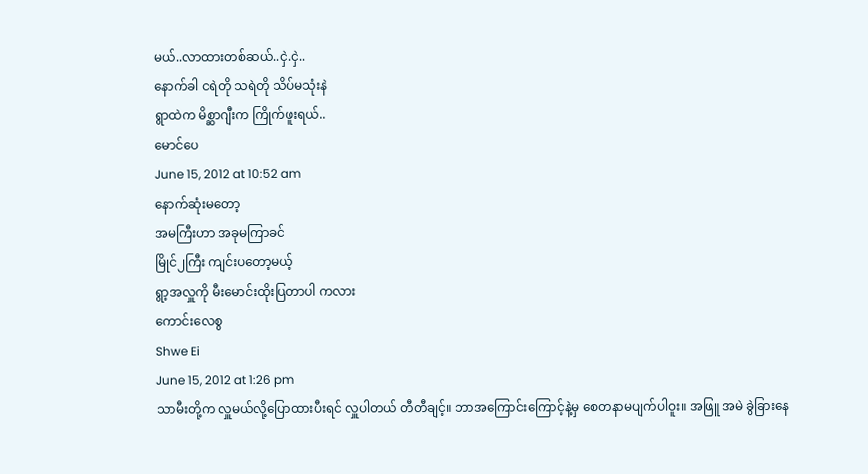မယ်..လာထားတစ်ဆယ်..ငှဲ.ငှဲ..
နောက်ခါ ငရဲတို သရဲတို သိပ်မသုံးနဲ
ရွာထဲက မိစ္ဆာဂျီးက ကြိုက်ဖူးရယ်..
မောင်ပေ
June 15, 2012 at 10:52 am
နောက်ဆုံးမတော့
အမကြီးဟာ အခုမကြာခင်
မြိုင်၂ကြီး ကျင်းပတော့မယ့်
ရွာ့အလှူကို မီးမောင်းထိုးပြတာပါ ကလား
ကောင်းလေစွ
Shwe Ei
June 15, 2012 at 1:26 pm
သာမီးတို့က လှူမယ်လို့ပြောထားပီးရင် လှူပါတယ် တီတီချင့်။ ဘာအကြောင်းကြောင့်နဲ့မှ စေတနာမပျက်ပါဝူး။ အဖြူ အမဲ ခွဲခြားနေ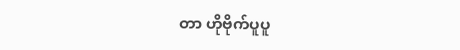တာ ဟိုဗိုက်ပူပူ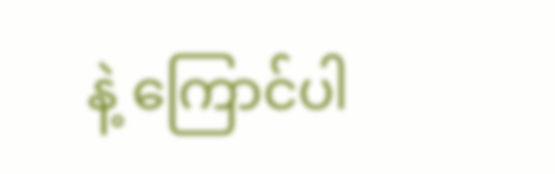နဲ့ ကြောင်ပါ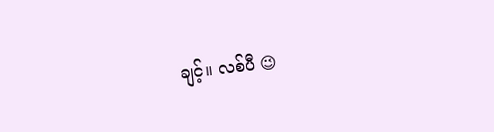ချင့်။ လစ်ပီ 😉